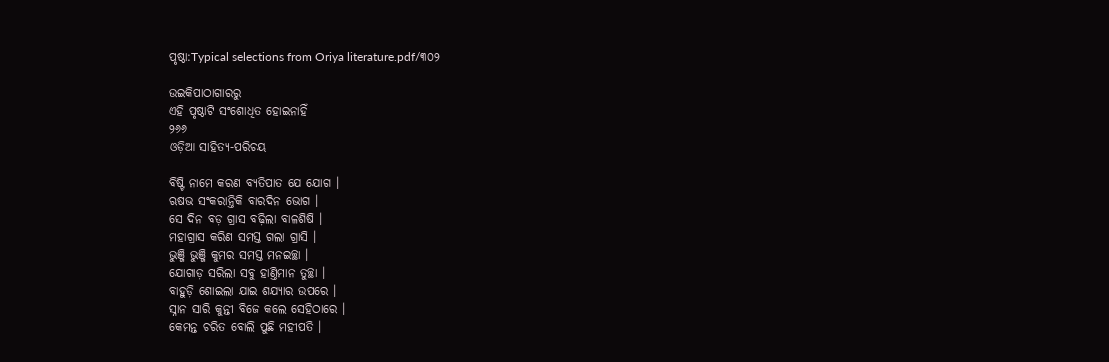ପୃଷ୍ଠା:Typical selections from Oriya literature.pdf/୩୦୨

ଉଇକିପାଠାଗାର‌ରୁ
ଏହି ପୃଷ୍ଠାଟି ସଂଶୋଧିତ ହୋଇନାହିଁ
୨୬୬
ଓଡ଼ିଆ ସାହିତ୍ୟ-ପରିଚୟ

ବିଷ୍ଟି ନାମେ କରଣ ବ୍ୟତିପାତ ଯେ ଯୋଗ ।
ଋଷଭ ସଂକରାନ୍ତିକି ବାରଦିନ ଭୋଗ ।
ସେ ଦିନ ବଡ଼ ଗ୍ରାସ ବଢ଼ିଲା ବାଳଶିଷି ।
ମହାଗ୍ରାସ କରିଣ ସମସ୍ତ ଗଲା ଗ୍ରାସି ।
ଭୁଞ୍ଜି ଭୁଞ୍ଜି କୁମର ସମସ୍ତ ମନଇଚ୍ଛା ।
ଯୋଗାଡ଼ ସରିଲା ସବୁ ହାଣ୍ତିମାନ ତୁଚ୍ଛା ।
ବାହୁଡ଼ି ଶୋଇଲା ଯାଇ ଶଯ୍ୟାର ଉପରେ ।
ସ୍ନାନ ସାରି କୁନ୍ତୀ ବିଜେ କଲେ ସେହିଠାରେ ।
କେମନ୍ତ ଚରିତ ବୋଲି ପୁଛି ମହୀପତି ।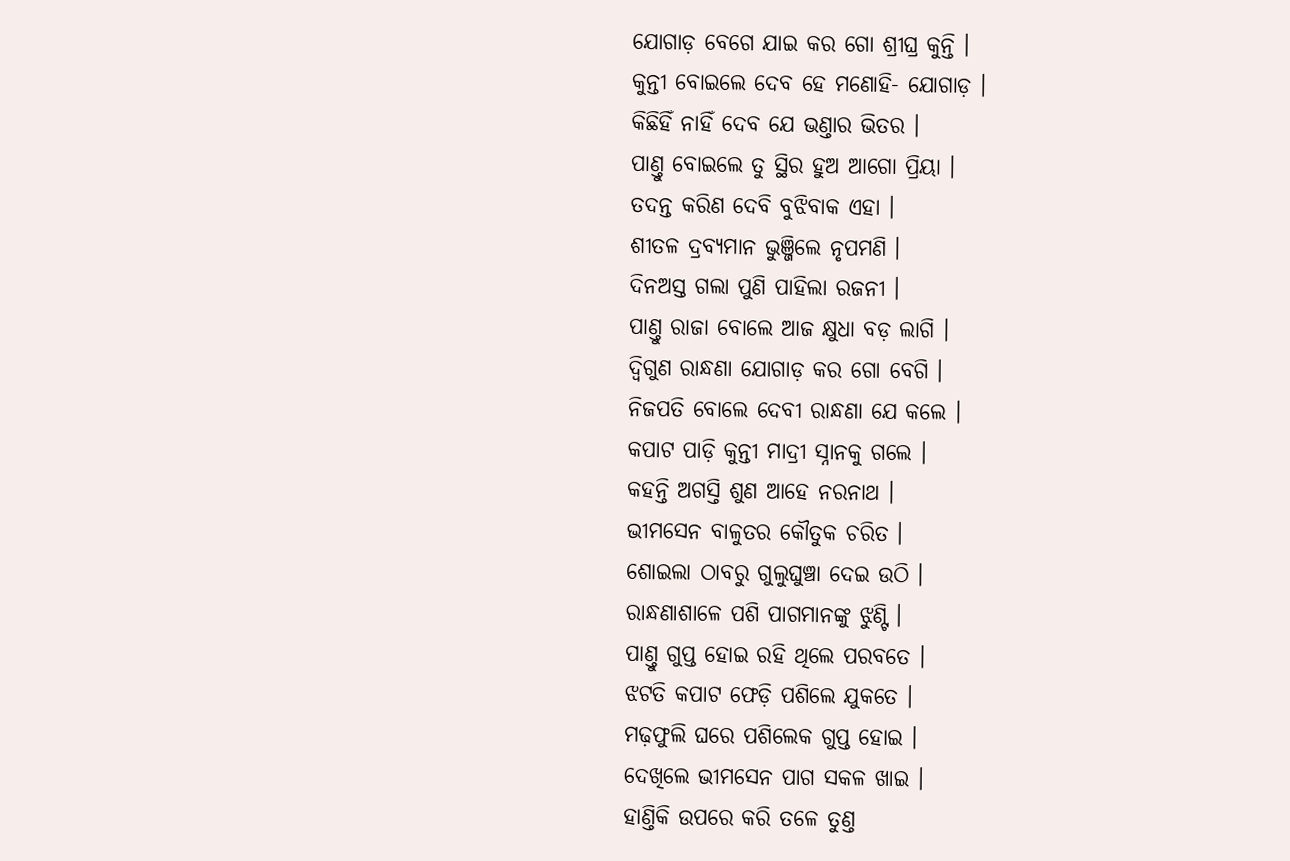ଯୋଗାଡ଼ ବେଗେ ଯାଇ କର ଗୋ ଶ୍ରୀଘ୍ର କୁନ୍ତି ।
କୁନ୍ତୀ ବୋଇଲେ ଦେବ ହେ ମଣୋହି- ଯୋଗାଡ଼ ।
କିଛିହିଁ ନାହିଁ ଦେବ ଯେ ଭଣ୍ତାର ଭିତର ।
ପାଣ୍ତୁ ବୋଇଲେ ତୁ ସ୍ଥିର ହୁଅ ଆଗୋ ପ୍ରିୟା ।
ତଦନ୍ତ କରିଣ ଦେବି ବୁଝିବାକ ଏହା ।
ଶୀତଳ ଦ୍ରବ୍ୟମାନ ଭୁଞ୍ଜିଲେ ନୃପମଣି ।
ଦିନଅସ୍ତ ଗଲା ପୁଣି ପାହିଲା ରଜନୀ ।
ପାଣ୍ତୁ ରାଜା ବୋଲେ ଆଜ କ୍ଷୁଧା ବଡ଼ ଲାଗି ।
ଦ୍ୱିଗୁଣ ରାନ୍ଧଣା ଯୋଗାଡ଼ କର ଗୋ ବେଗି ।
ନିଜପତି ବୋଲେ ଦେବୀ ରାନ୍ଧଣା ଯେ କଲେ ।
କପାଟ ପାଡ଼ି କୁନ୍ତୀ ମାଦ୍ରୀ ସ୍ନା‌ନ‌କୁ ଗଲେ ।
କ‌ହ‌ନ୍ତି ଅଗସ୍ତି ଶୁଣ ଆହେ ନରନାଥ ।
ଭୀମସେନ ବାଳୁତର କୌତୁକ ଚରିତ ।
ଶୋଇଲା ଠାବରୁ ଗୁଲୁଘୁଞ୍ଚା ଦେଇ ଉଠି ।
ରାନ୍ଧଣାଶାଳେ ପଶି ପାଗମାନଙ୍କୁ ଝୁଣ୍ଟି ।
ପାଣ୍ତୁ ଗୁପ୍ତ ହୋଇ ରହି ଥିଲେ ପରବତେ ।
ଝଟତି କପାଟ ଫେଡ଼ି ପଶିଲେ ଯୁକତେ ।
ମଢ଼ଫୁଲି ଘରେ ପଶିଲେକ ଗୁପ୍ତ ହୋଇ ।
ଦେଖିଲେ ଭୀମସେନ ପାଗ ସକଳ ଖାଇ ।
ହାଣ୍ତିକି ଉପରେ କରି ତଳେ ତୁଣ୍ତ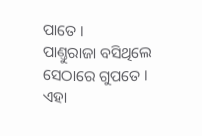ପାତେ ।
ପାଣ୍ତୁରାଜା ବସିଥିଲେ ସେଠାରେ ଗୁପତେ ।
ଏହା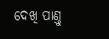ଦେଖି ପାଣ୍ତୁ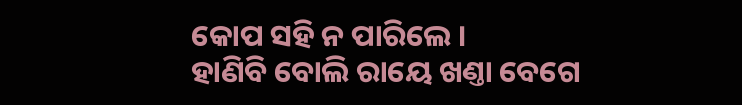କୋପ ସ‌ହି ନ ପାରିଲେ ।
ହାଣିବି ବୋଲି ରାୟେ ଖଣ୍ତା ବେଗେ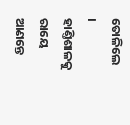ତୋଳିଲେ ।
ହାଣ୍ତିଶାଳକୁ ରାୟେ ଆଣନ୍ତେ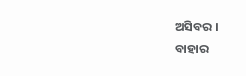ଅସିବର ।
ବାହାର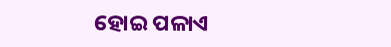ହୋଇ ପଳାଏ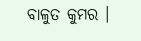ବାଳୁତ କୁମର ।